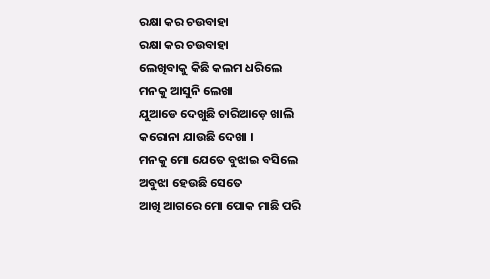ରକ୍ଷା କର ଚଉବାହା
ରକ୍ଷା କର ଚଉବାହା
ଲେଖିବାକୁ କିଛି କଲମ ଧରିଲେ
ମନକୁ ଆସୁନି ଲେଖା
ଯୁଆଡେ ଦେଖୁଛି ଚାରିଆଡ଼େ ଖାଲି
କରୋନା ଯାଉଛି ଦେଖା ।
ମନକୁ ମୋ ଯେତେ ବୁଝାଇ ବସିଲେ
ଅବୁଝା ହେଉଛି ସେତେ
ଆଖି ଆଗରେ ମୋ ପୋକ ମାଛି ପରି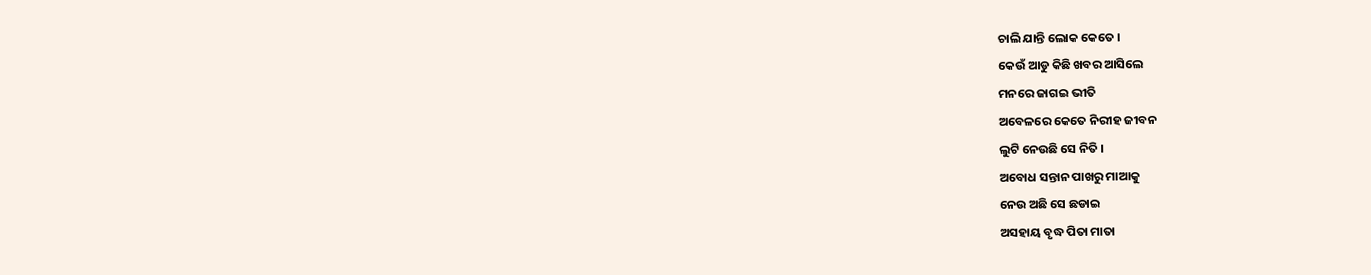ଚାଲି ଯାନ୍ତି ଲୋକ କେତେ ।
କେଉଁ ଆଡୁ କିଛି ଖବର ଆସିଲେ
ମନରେ ଜାଗଇ ଭୀତି
ଅବେଳରେ କେତେ ନିରୀହ ଜୀବନ
ଲୁଟି ନେଉଛି ସେ ନିତି ।
ଅବୋଧ ସନ୍ତାନ ପାଖରୁ ମାଆକୁ
ନେଉ ଅଛି ସେ ଛଡାଇ
ଅସହାୟ ବୃଦ୍ଧ ପିତା ମାତା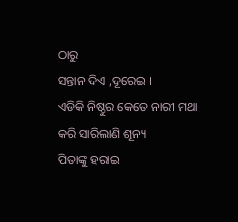ଠାରୁ
ସନ୍ତାନ ଦିଏ ,ଦୂରେଇ ।
ଏଡିକି ନିଷ୍ଠୁର କେତେ ନାରୀ ମଥା
କରି ସାରିଲାଣି ଶୂନ୍ୟ
ପିତାଙ୍କୁ ହରାଇ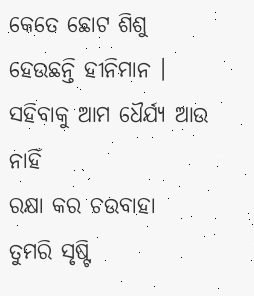କେତେ ଛୋଟ ଶିଶୁ
ହେଉଛନ୍ତି ହୀନିମାନ ।
ସହିବାକୁ ଆମ ଧୈର୍ଯ୍ୟ ଆଉ ନାହିଁ
ରକ୍ଷା କର ଚଉବାହା
ତୁମରି ସୃଷ୍ଟି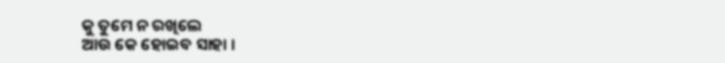କୁ ତୁମେ ନ ରଖିଲେ
ଆଉ କେ ହୋଇବ ସାହା ।